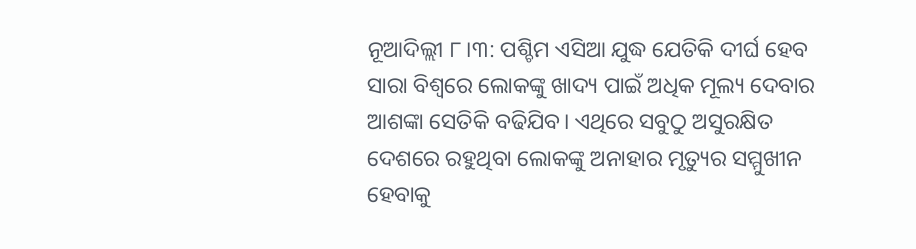ନୂଆଦିଲ୍ଲୀ ୮।୩: ପଶ୍ଚିମ ଏସିଆ ଯୁଦ୍ଧ ଯେତିକି ଦୀର୍ଘ ହେବ ସାରା ବିଶ୍ୱରେ ଲୋକଙ୍କୁ ଖାଦ୍ୟ ପାଇଁ ଅଧିକ ମୂଲ୍ୟ ଦେବାର ଆଶଙ୍କା ସେତିକି ବଢିଯିବ। ଏଥିରେ ସବୁଠୁ ଅସୁରକ୍ଷିତ ଦେଶରେ ରହୁଥିବା ଲୋକଙ୍କୁ ଅନାହାର ମୃତ୍ୟୁର ସମ୍ମୁଖୀନ ହେବାକୁ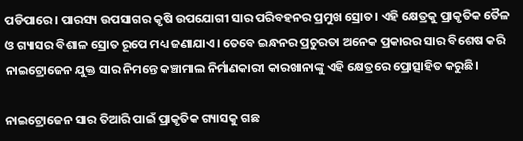ପଡିପାରେ। ପାରସ୍ୟ ଉପସାଗର କୃଷି ଉପଯୋଗୀ ସାର ପରିବହନର ପ୍ରମୁଖ ସ୍ରୋତ। ଏହି କ୍ଷେତ୍ରକୁ ପ୍ରାକୃତିକ ତୈଳ ଓ ଗ୍ୟାସର ବିଶାଳ ସ୍ରୋତ ରୂପେ ମଧ୍ୟ ଜଣାଯାଏ। ତେବେ ଇନ୍ଧନର ପ୍ରଚୁରତା ଅନେକ ପ୍ରକାରର ସାର ବିଶେଷ କରି ନାଇଟ୍ରୋଜେନ ଯୁକ୍ତ ସାର ନିମନ୍ତେ କଞ୍ଚାମାଲ ନିର୍ମାଣକାରୀ କାରଖାନାଙ୍କୁ ଏହି କ୍ଷେତ୍ରରେ ପ୍ରୋତ୍ସାହିତ କରୁଛି।

ନାଇଟ୍ରୋଜେନ ସାର ତିଆରି ପାଇଁ ପ୍ରାକୃତିକ ଗ୍ୟାସକୁ ଗଛ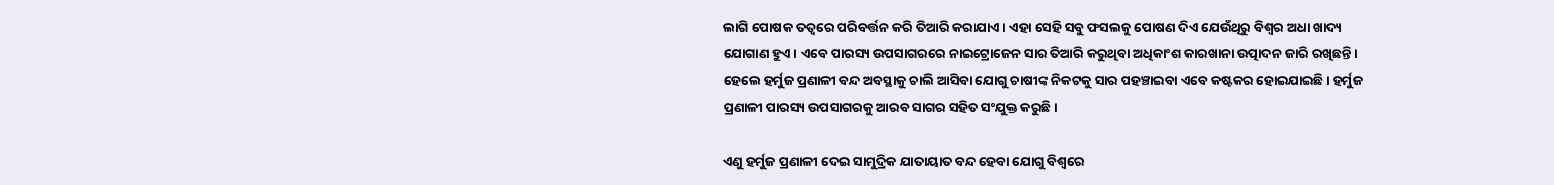ଲାଗି ପୋଷକ ତତ୍ୱରେ ପରିବର୍ତ୍ତନ କରି ତିଆରି କରାଯାଏ। ଏହା ସେହି ସବୁ ଫସଲକୁ ପୋଷଣ ଦିଏ ଯେଉଁଥିରୁ ବିଶ୍ୱର ଅଧା ଖାଦ୍ୟ ଯୋଗାଣ ହୁଏ। ଏବେ ପାରସ୍ୟ ଉପସାଗରରେ ନାଇଟ୍ରୋଜେନ ସାର ତିଆରି କରୁଥିବା ଅଧିକାଂଶ କାରଖାନା ଉତ୍ପାଦନ ଜାରି ରଖିଛନ୍ତି। ହେଲେ ହର୍ମୁଜ ପ୍ରଣାଳୀ ବନ୍ଦ ଅବସ୍ଥାକୁ ଚାଲି ଆସିବା ଯୋଗୁ ଚାଷୀଙ୍କ ନିକଟକୁ ସାର ପହଞ୍ଚାଇବା ଏବେ କଷ୍ଟକର ହୋଇଯାଇଛି। ହର୍ମୁଜ ପ୍ରଣାଳୀ ପାରସ୍ୟ ଉପସାଗରକୁ ଆରବ ସାଗର ସହିତ ସଂଯୁକ୍ତ କରୁଛି।

ଏଣୁ ହର୍ମୁଜ ପ୍ରଣାଳୀ ଦେଇ ସାମୁଦ୍ରିକ ଯାତାୟାତ ବନ୍ଦ ହେବା ଯୋଗୁ ବିଶ୍ୱରେ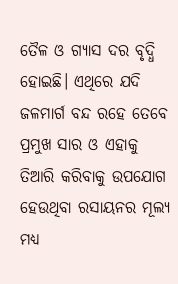ତୈଳ ଓ ଗ୍ୟାସ ଦର ବୃଦ୍ଧି ହୋଇଛି। ଏଥିରେ ଯଦି ଜଳମାର୍ଗ ବନ୍ଦ ରହେ ତେବେ ପ୍ରମୁଖ ସାର ଓ ଏହାକୁ ତିଆରି କରିବାକୁ ଉପଯୋଗ ହେଉଥିବା ରସାୟନର ମୂଲ୍ୟ ମଧ୍ୟ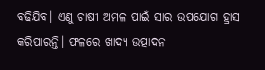ବଢିଯିବ। ଏଣୁ ଚାଷୀ ଅମଳ ପାଇଁ ସାର ଉପଯୋଗ ହ୍ରାସ କରିପାରନ୍ତି। ଫଳରେ ଖାଦ୍ୟ ଉତ୍ପାଦନ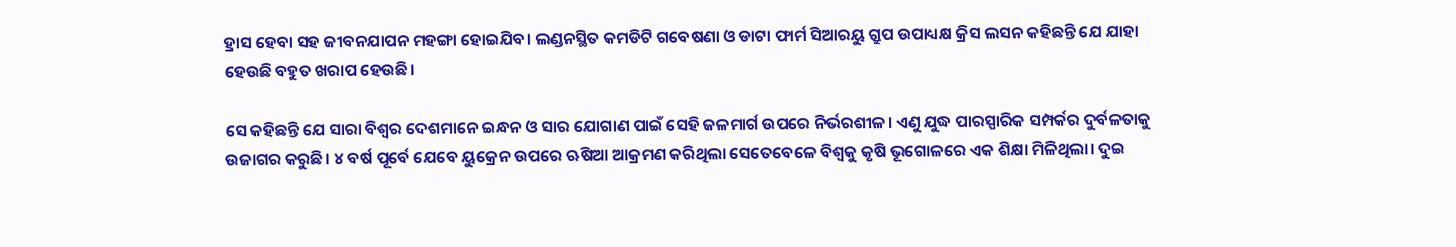ହ୍ରାସ ହେବା ସହ ଜୀବନଯାପନ ମହଙ୍ଗା ହୋଇଯିବ। ଲଣ୍ଡନସ୍ଥିତ କମଡିଟି ଗବେଷଣା ଓ ଡାଟା ଫାର୍ମ ସିଆରୟୁ ଗ୍ରୁପ ଉପାଧ୍ୟକ୍ଷ କ୍ରିସ ଲସନ କହିଛନ୍ତି ଯେ ଯାହା ହେଉଛି ବହୁତ ଖରାପ ହେଉଛି।

ସେ କହିଛନ୍ତି ଯେ ସାରା ବିଶ୍ୱର ଦେଶମାନେ ଇନ୍ଧନ ଓ ସାର ଯୋଗାଣ ପାଇଁ ସେହି ଜଳମାର୍ଗ ଉପରେ ନିର୍ଭରଶୀଳ। ଏଣୁ ଯୁଦ୍ଧ ପାରସ୍ପାରିକ ସମ୍ପର୍କର ଦୁର୍ବଳତାକୁ ଉଜାଗର କରୁଛି। ୪ ବର୍ଷ ପୂର୍ବେ ଯେବେ ୟୁକ୍ରେନ ଉପରେ ଋଷିଆ ଆକ୍ରମଣ କରିଥିଲା ସେତେବେଳେ ବିଶ୍ୱକୁ କୃଷି ଭୂଗୋଳରେ ଏକ ଶିକ୍ଷା ମିଳିଥିଲା। ଦୁଇ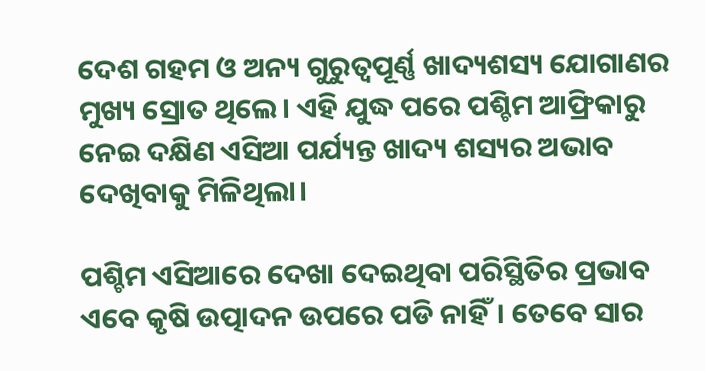ଦେଶ ଗହମ ଓ ଅନ୍ୟ ଗୁରୁତ୍ୱପୂର୍ଣ୍ଣ ଖାଦ୍ୟଶସ୍ୟ ଯୋଗାଣର ମୁଖ୍ୟ ସ୍ରୋତ ଥିଲେ। ଏହି ଯୁଦ୍ଧ ପରେ ପଶ୍ଚିମ ଆଫ୍ରିକାରୁ ନେଇ ଦକ୍ଷିଣ ଏସିଆ ପର୍ଯ୍ୟନ୍ତ ଖାଦ୍ୟ ଶସ୍ୟର ଅଭାବ ଦେଖିବାକୁ ମିଳିଥିଲା।

ପଶ୍ଚିମ ଏସିଆରେ ଦେଖା ଦେଇଥିବା ପରିସ୍ଥିତିର ପ୍ରଭାବ ଏବେ କୃଷି ଉତ୍ପାଦନ ଉପରେ ପଡି ନାହିଁ। ତେବେ ସାର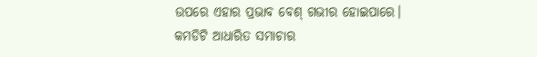ଉପରେ ଏହାର ପ୍ରଭାବ ବେଶ୍ ଗଭୀର ହୋଇପାରେ। କମଡିଟି ଆଧାରିତ ସମାଚାର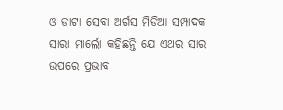ଓ ଡାଟା ସେବା ଅର୍ଗସ ମିଡିଆ ସମ୍ପାଦକ ସାରା ମାର୍ଲୋ କହିଛନ୍ତି ଯେ ଏଥର ସାର ଉପରେ ପ୍ରଭାବ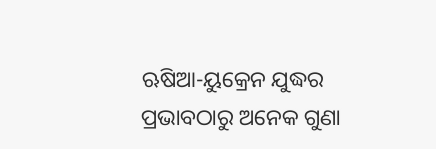ଋଷିଆ-ୟୁକ୍ରେନ ଯୁଦ୍ଧର ପ୍ରଭାବଠାରୁ ଅନେକ ଗୁଣା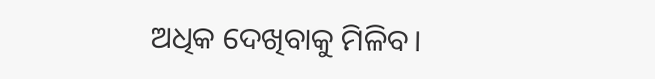ଅଧିକ ଦେଖିବାକୁ ମିଳିବ।